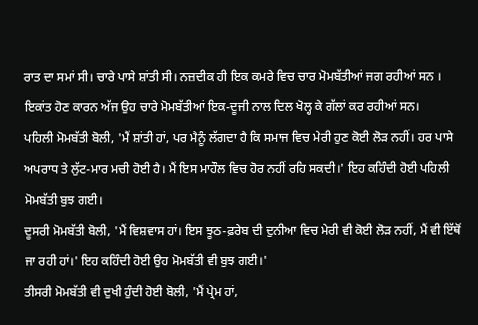ਰਾਤ ਦਾ ਸਮਾਂ ਸੀ। ਚਾਰੇ ਪਾਸੇ ਸ਼ਾਂਤੀ ਸੀ। ਨਜ਼ਦੀਕ ਹੀ ਇਕ ਕਮਰੇ ਵਿਚ ਚਾਰ ਮੋਮਬੱਤੀਆਂ ਜਗ ਰਹੀਆਂ ਸਨ । ਇਕਾਂਤ ਹੋਣ ਕਾਰਨ ਅੱਜ ਉਹ ਚਾਰੇ ਮੋਮਬੱਤੀਆਂ ਇਕ-ਦੂਜੀ ਨਾਲ ਦਿਲ ਖੋਲ੍ਹ ਕੇ ਗੱਲਾਂ ਕਰ ਰਹੀਆਂ ਸਨ।
ਪਹਿਲੀ ਮੋਮਬੱਤੀ ਬੋਲੀ, 'ਮੈਂ ਸ਼ਾਂਤੀ ਹਾਂ, ਪਰ ਮੈਨੂੰ ਲੱਗਦਾ ਹੈ ਕਿ ਸਮਾਜ ਵਿਚ ਮੇਰੀ ਹੁਣ ਕੋਈ ਲੋੜ ਨਹੀਂ। ਹਰ ਪਾਸੇ ਅਪਰਾਧ ਤੇ ਲੁੱਟ-ਮਾਰ ਮਚੀ ਹੋਈ ਹੈ। ਮੈਂ ਇਸ ਮਾਹੌਲ ਵਿਚ ਹੋਰ ਨਹੀਂ ਰਹਿ ਸਕਦੀ।' ਇਹ ਕਹਿੰਦੀ ਹੋਈ ਪਹਿਲੀ ਮੋਮਬੱਤੀ ਬੁਝ ਗਈ।
ਦੂਸਰੀ ਮੋਮਬੱਤੀ ਬੋਲੀ, 'ਮੈਂ ਵਿਸ਼ਵਾਸ ਹਾਂ। ਇਸ ਝੂਠ-ਫ਼ਰੇਬ ਦੀ ਦੁਨੀਆ ਵਿਚ ਮੇਰੀ ਵੀ ਕੋਈ ਲੋੜ ਨਹੀਂ, ਮੈਂ ਵੀ ਇੱਥੋਂ ਜਾ ਰਹੀ ਹਾਂ।' ਇਹ ਕਹਿੰਦੀ ਹੋਈ ਉਹ ਮੋਮਬੱਤੀ ਵੀ ਬੁਝ ਗਈ।'
ਤੀਸਰੀ ਮੋਮਬੱਤੀ ਵੀ ਦੁਖੀ ਹੁੰਦੀ ਹੋਈ ਬੋਲੀ, 'ਮੈਂ ਪ੍ਰੇਮ ਹਾਂ,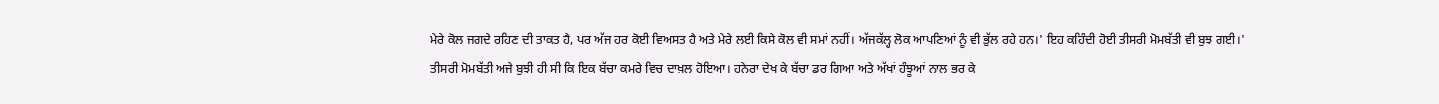ਮੇਰੇ ਕੋਲ ਜਗਦੇ ਰਹਿਣ ਦੀ ਤਾਕਤ ਹੈ, ਪਰ ਅੱਜ ਹਰ ਕੋਈ ਵਿਅਸਤ ਹੈ ਅਤੇ ਮੇਰੇ ਲਈ ਕਿਸੇ ਕੋਲ ਵੀ ਸਮਾਂ ਨਹੀਂ। ਅੱਜਕੱਲ੍ਹ ਲੋਕ ਆਪਣਿਆਂ ਨੂੰ ਵੀ ਭੁੱਲ ਰਹੇ ਹਨ।' ਇਹ ਕਹਿੰਦੀ ਹੋਈ ਤੀਸਰੀ ਮੋਮਬੱਤੀ ਵੀ ਬੁਝ ਗਈ।'
ਤੀਸਰੀ ਮੋਮਬੱਤੀ ਅਜੇ ਬੁਝੀ ਹੀ ਸੀ ਕਿ ਇਕ ਬੱਚਾ ਕਮਰੇ ਵਿਚ ਦਾਖ਼ਲ ਹੋਇਆ। ਹਨੇਰਾ ਦੇਖ ਕੇ ਬੱਚਾ ਡਰ ਗਿਆ ਅਤੇ ਅੱਖਾਂ ਹੰਝੂਆਂ ਨਾਲ ਭਰ ਕੇ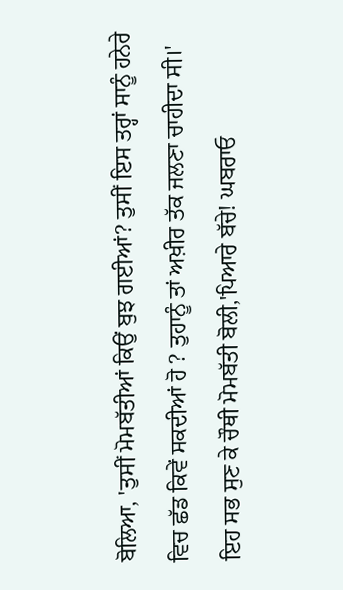ਬੋਲਿਆ, 'ਤੁਸੀਂ ਮੋਮਬੱਤੀਆਂ ਕਿਉਂ ਬੁਝ ਗਈਆਂ? ਤੁਸੀਂ ਇਸ ਤਰ੍ਹਾਂ ਸਾਨੂੰ ਹਨੇਰੇ ਵਿਚ ਛੱਡ ਕਿਵੇਂ ਸਕਦੀਆਂ ਹੋ ? ਤੁਹਾਨੂੰ ਤਾਂ ਅਖ਼ੀਰ ਤੱਕ ਜਲਣਾ ਚਾਹੀਦਾ ਸੀ।'
ਇਹ ਸਭ ਸੁਣ ਕੇ ਚੌਥੀ ਮੋਮਬੱਤੀ ਬੋਲੀ,'ਪਿਆਰੇ ਬੱਚੇ! ਘਬਰਾਓ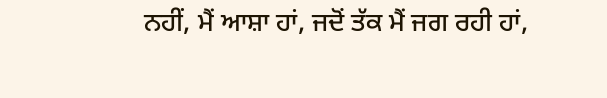ਨਹੀਂ, ਮੈਂ ਆਸ਼ਾ ਹਾਂ, ਜਦੋਂ ਤੱਕ ਮੈਂ ਜਗ ਰਹੀ ਹਾਂ,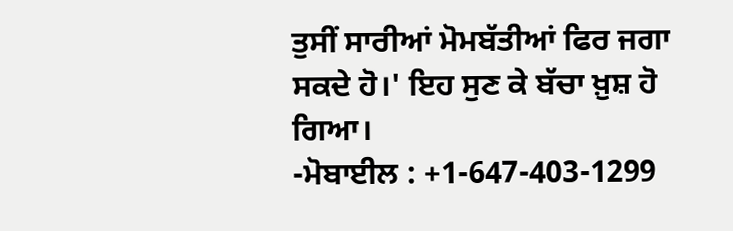ਤੁਸੀਂ ਸਾਰੀਆਂ ਮੋਮਬੱਤੀਆਂ ਫਿਰ ਜਗਾ ਸਕਦੇ ਹੋ।' ਇਹ ਸੁਣ ਕੇ ਬੱਚਾ ਖ਼ੁਸ਼ ਹੋ ਗਿਆ।
-ਮੋਬਾਈਲ : +1-647-403-1299